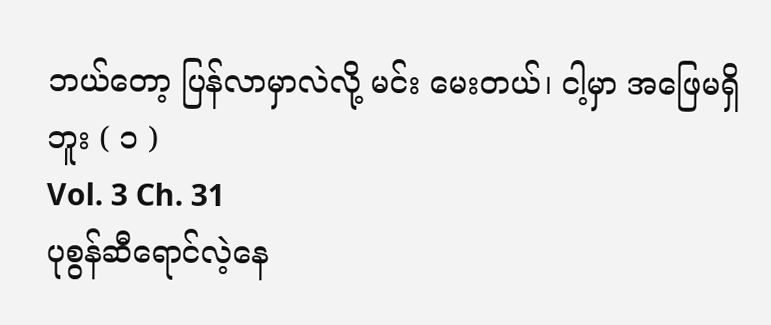ဘယ်တော့ ပြန်လာမှာလဲလို့ မင်း မေးတယ်၊ ငါ့မှာ အဖြေမရှိဘူး ( ၁ )
Vol. 3 Ch. 31
ပုစွန်ဆီရောင်လဲ့နေ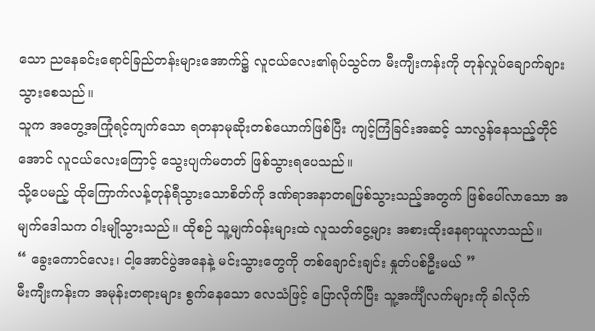သော ညနေခင်းရောင်ခြည်တန်းများအောက်၌ လူငယ်လေး၏ရုပ်သွင်က မီးကျီးကန်းကို တုန်လှုပ်ချောက်ချားသွားစေသည်။
သူက အတွေ့အကြုံရင့်ကျက်သော ရတနာမုဆိုးတစ်ယောက်ဖြစ်ပြီး ကျင့်ကြံခြင်းအဆင့် သာလွန်နေသည့်တိုင်အောင် လူငယ်လေးကြောင့် သွေးပျက်မတတ် ဖြစ်သွားရပေသည်။
သို့ပေမည့် ထိုကြောက်လန့်တုန်ရီသွားသောစိတ်ကို ဒဏ်ရာအနာတရဖြစ်သွားသည့်အတွက် ဖြစ်ပေါ်လာသော အမျက်ဒေါသက ဝါးမျိုသွားသည်။ ထိုစဉ် သူ့မျက်ဝန်းများထဲ လူသတ်ငွေ့များ အစားထိုးနေရာယူလာသည်။
“ ခွေးကောင်လေး၊ ငါ့အောင်ပွဲအနေနဲ့ မင်းသွားတွေကို တစ်ချောင်းချင်း နှုတ်ပစ်ဦးမယ် ”
မီးကျီးကန်းက အမုန်းတရားများ စွက်နေသော လေသံဖြင့် ပြောလိုက်ပြီး သူ့အင်္ကျီလက်များကို ခါလိုက်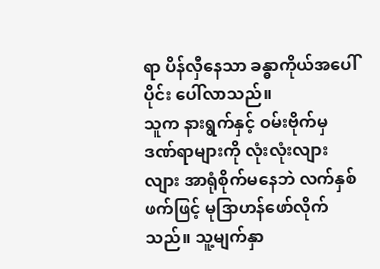ရာ ပိန်လှီနေသာ ခန္ဓာကိုယ်အပေါ်ပိုင်း ပေါ်လာသည်။
သူက နားရွက်နှင့် ဝမ်းဗိုက်မှ ဒဏ်ရာများကို လုံးလုံးလျားလျား အာရုံစိုက်မနေဘဲ လက်နှစ်ဖက်ဖြင့် မုဒြာဟန်ဖော်လိုက်သည်။ သူ့မျက်နှာ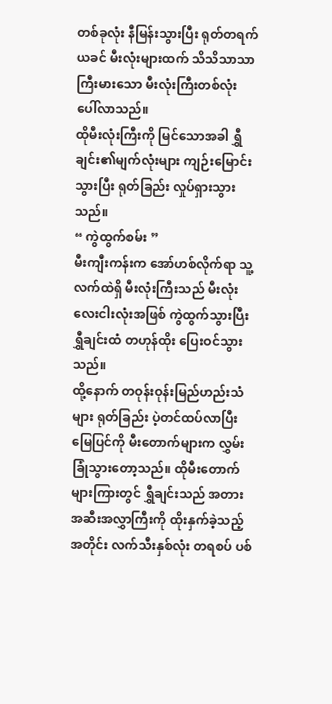တစ်ခုလုံး နီမြန်းသွားပြီး ရုတ်တရက် ယခင် မီးလုံးများထက် သိသိသာသာ ကြီးမားသော မီးလုံးကြီးတစ်လုံး ပေါ်လာသည်။
ထိုမီးလုံးကြီးကို မြင်သောအခါ ရွှီချင်း၏မျက်လုံးများ ကျဉ်းမြောင်းသွားပြီး ရုတ်ခြည်း လှုပ်ရှားသွားသည်။
“ ကွဲထွက်စမ်း ”
မီးကျီးကန်းက အော်ဟစ်လိုက်ရာ သူ့လက်ထဲရှိ မီးလုံးကြီးသည် မီးလုံးလေးငါးလုံးအဖြစ် ကွဲထွက်သွားပြီး ရွှီချင်းထံ တဟုန်ထိုး ပြေးဝင်သွားသည်။
ထို့နောက် တဝုန်းဝုန်းမြည်ဟည်းသံများ ရုတ်ခြည်း ပဲ့တင်ထပ်လာပြီး မြေပြင်ကို မီးတောက်များက လွှမ်းခြုံသွားတော့သည်။ ထိုမီးတောက်များကြားတွင် ရွှီချင်းသည် အတားအဆီးအလွှာကြီးကို ထိုးနှက်ခဲ့သည့်အတိုင်း လက်သီးနှစ်လုံး တရစပ် ပစ်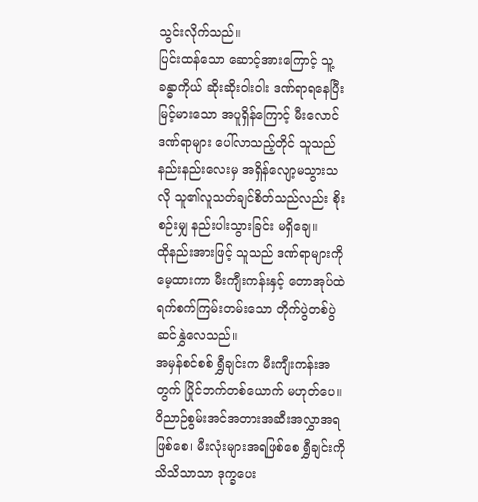သွင်းလိုက်သည်။
ပြင်းထန်သော ဆောင့်အားကြောင့် သူ့ခန္ဓာကိုယ် ဆိုးဆိုးဝါးဝါး ဒဏ်ရာရနေပြီး မြင့်မားသော အပူရှိန်ကြောင့် မီးလောင်ဒဏ်ရာများ ပေါ်လာသည့်တိုင် သူသည် နည်းနည်းလေးမှ အရှိန်လျော့မသွားသလို သူ၏လူသတ်ချင်စိတ်သည်လည်း စိုးစဉ်းမျှ နည်းပါးသွားခြင်း မရှိချေ။
ထိုနည်းအားဖြင့် သူသည် ဒဏ်ရာများကို မေ့ထားကာ မီးကျီးကန်းနှင့် တောအုပ်ထဲ ရက်စက်ကြမ်းတမ်းသော တိုက်ပွဲတစ်ပွဲ ဆင်နွှဲလေသည်။
အမှန်စင်စစ် ရွှီချင်းက မီးကျီးကန်းအတွက် ပြိုင်ဘက်တစ်ယောက် မဟုတ်ပေ။
ဝိညာဉ်စွမ်းအင်အတားအဆီးအလွှာအရဖြစ်စေ၊ မီးလုံးများအရဖြစ်စေ ရွှီချင်းကို သိသိသာသာ ဒုက္ခပေး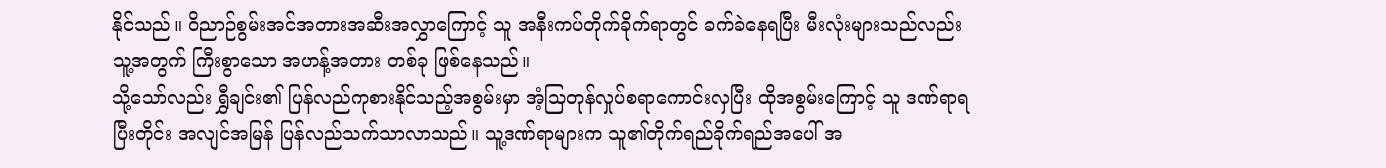နိုင်သည်။ ဝိညာဉ်စွမ်းအင်အတားအဆီးအလွှာကြောင့် သူ အနီးကပ်တိုက်ခိုက်ရာတွင် ခက်ခဲနေရပြီး မီးလုံးများသည်လည်း သူ့အတွက် ကြီးစွာသော အဟန့်အတား တစ်ခု ဖြစ်နေသည်။
သို့သော်လည်း ရွှီချင်း၏ ပြန်လည်ကုစားနိုင်သည့်အစွမ်းမှာ အံ့သြတုန်လှုပ်စရာကောင်းလှပြီး ထိုအစွမ်းကြောင့် သူ ဒဏ်ရာရပြီးတိုင်း အလျင်အမြန် ပြန်လည်သက်သာလာသည်။ သူ့ဒဏ်ရာများက သူ၏တိုက်ရည်ခိုက်ရည်အပေါ် အ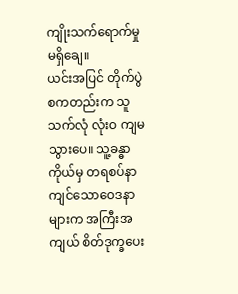ကျိုးသက်ရောက်မှု မရှိချေ။
ယင်းအပြင် တိုက်ပွဲစကတည်းက သူ သက်လုံ လုံးဝ ကျမသွားပေ။ သူ့ခန္ဓာကိုယ်မှ တရစပ်နာကျင်သောဝေဒနာများက အကြီးအကျယ် စိတ်ဒုက္ခပေး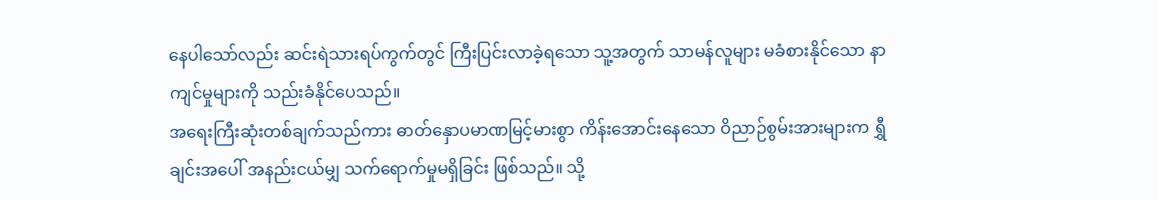နေပါသော်လည်း ဆင်းရဲသားရပ်ကွက်တွင် ကြီးပြင်းလာခဲ့ရသော သူ့အတွက် သာမန်လူများ မခံစားနိုင်သော နာကျင်မှုများကို သည်းခံနိုင်ပေသည်။
အရေးကြီးဆုံးတစ်ချက်သည်ကား ဓာတ်နှောပမာဏမြင့်မားစွာ ကိန်းအောင်းနေသော ဝိညာဉ်စွမ်းအားများက ရွှီချင်းအပေါ် အနည်းငယ်မျှ သက်ရောက်မှုမရှိခြင်း ဖြစ်သည်။ သို့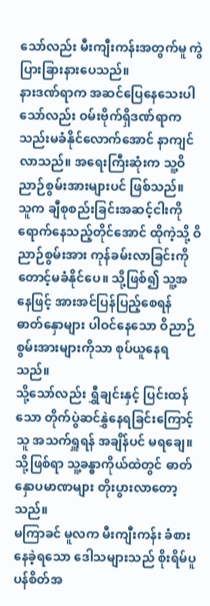သော်လည်း မီးကျီးကန်းအတွက်မူ ကွဲပြားခြားနားပေသည်။
နားဒဏ်ရာက အဆင်ပြေနေသေးပါသော်လည်း ဝမ်းဗိုက်ရှိဒဏ်ရာက သည်းမခံနိုင်လောက်အောင် နာကျင်လာသည်။ အရေးကြီးဆုံးက သူ့ဝိညာဉ်စွမ်းအားများပင် ဖြစ်သည်။
သူက ချီစုစည်းခြင်းအဆင့်ငါးကို ရောက်နေသည့်တိုင်အောင် ထိုကဲ့သို့ ဝိညာဉ်စွမ်းအား ကုန်ခမ်းလာခြင်းကို တောင့်မခံနိုင်ပေ။ သို့ဖြစ်၍ သူ့အနေဖြင့် အားအင်ပြန်ပြည့်စေရန် ဓာတ်နှောများ ပါဝင်နေသော ဝိညာဉ်စွမ်းအားများကိုသာ စုပ်ယူနေရသည်။
သို့သော်လည်း ရွှီချင်းနှင့် ပြင်းထန်သော တိုက်ပွဲဆင်နွှဲနေရခြင်းကြောင့် သူ အသက်ရှူရန် အချိန်ပင် မရချေ။ သို့ဖြစ်ရာ သူ့ခန္ဓာကိုယ်ထဲတွင် ဓာတ်နှောပမာဏများ တိုးပွားလာတော့သည်။
မကြာခင် မူလက မီးကျီးကန်း ခံစားနေခဲ့ရသော ဒေါသများသည် စိုးရိမ်ပူပန်စိတ်အ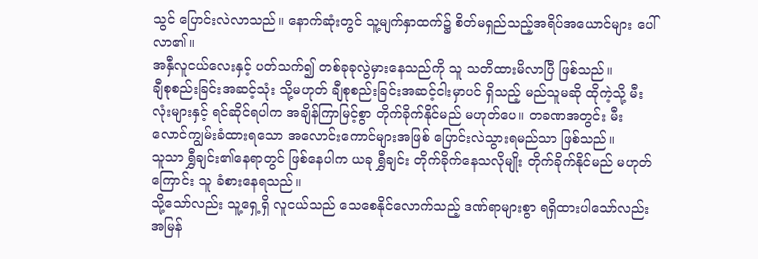သွင် ပြောင်းလဲလာသည်။ နောက်ဆုံးတွင် သူ့မျက်နှာထက်၌ စိတ်မရှည်သည့်အရိပ်အယောင်များ ပေါ်လာ၏။
အနှီလူငယ်လေးနှင့် ပတ်သက်၍ တစ်ခုခုလွဲမှားနေသည်ကို သူ သတိထားမိလာပြီ ဖြစ်သည်။
ချီစုစည်းခြင်းအဆင့်သုံး သို့မဟုတ် ချီစုစည်းခြင်းအဆင့်ငါးမှာပင် ရှိသည့် မည်သူမဆို ထိုကဲ့သို့ မီးလုံးများနှင့် ရင်ဆိုင်ရပါက အချိန်ကြာမြင့်စွာ တိုက်ခိုက်နိုင်မည် မဟုတ်ပေ။ တခဏအတွင်း မီးလောင်ကျွမ်းခံထားရသော အလောင်းကောင်များအဖြစ် ပြောင်းလဲသွားရမည်သာ ဖြစ်သည်။
သူသာ ရွှီချင်း၏နေရာတွင် ဖြစ်နေပါက ယခု ရွှီချင်း တိုက်ခိုက်နေသလိုမျိုး တိုက်ခိုက်နိုင်မည် မဟုတ်ကြောင်း သူ ခံစားနေရသည်။
သို့သော်လည်း သူ့ရှေ့ရှိ လူငယ်သည် သေစေနိုင်လောက်သည့် ဒဏ်ရာများစွာ ရရှိထားပါသော်လည်း အမြန်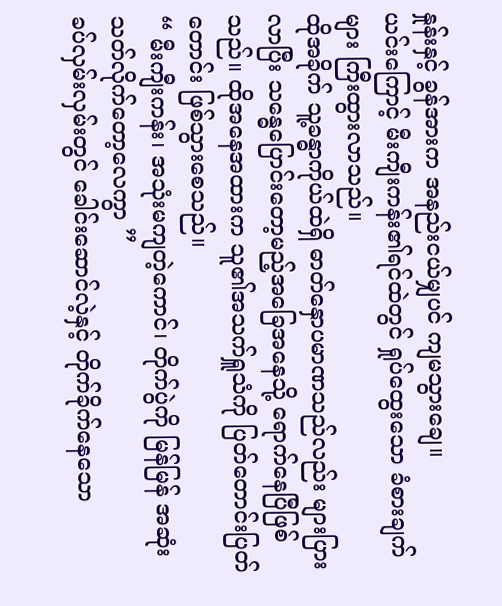နှုန်းနှင့် ခွန်အားက အနည်းငယ်မျှပင် ကျမသွားချေ။
ယင်းကြောင့် မီးကျီးကန်း၏ရင်ထဲတွင် ရှုပ်ထွေးသော ခံစားချက်များ ကြီးထွားလာသည်။
ထိုအခိုက် သူ့ခန္ဓာကိုယ်ထဲရှိ ဓာတ်နှောပမာဏသည်လည်း များပြားလာပြီး သန္ဓေပြောင်းတော့မည့်အခြေအနေသို့ ရောက်နေပြီဖြစ်သည်။ ထိုအနေအထားက သူ၏အသက်ရှူသံကို ပြတ်တောင်းပြတ်တောင်း ဖြစ်သွားစေသည်။
“ မီးကျီးကန်း၊ အသုံးမကျတဲ့ကောင်၊ တိုက်ပွဲကို မြန်မြန် အဆုံးသတ်လိုက်တော့လေကွာ ”
ခပ်လှမ်းလှမ်းတွင် ခေါင်းဆောင်လဲ့နှင့် တိုက်ခိုက်နေသော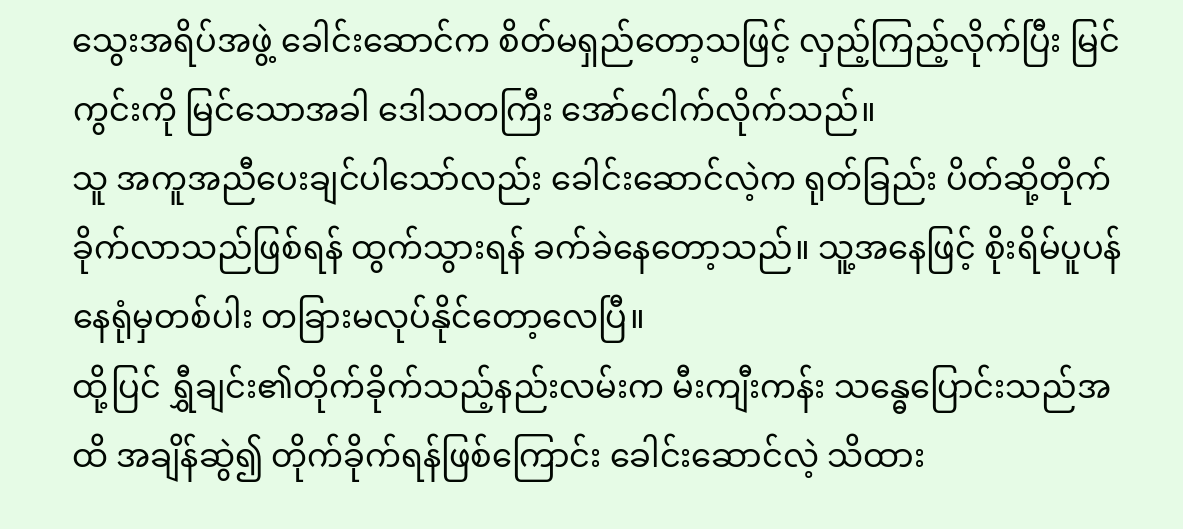သွေးအရိပ်အဖွဲ့ ခေါင်းဆောင်က စိတ်မရှည်တော့သဖြင့် လှည့်ကြည့်လိုက်ပြီး မြင်ကွင်းကို မြင်သောအခါ ဒေါသတကြီး အော်ငေါက်လိုက်သည်။
သူ အကူအညီပေးချင်ပါသော်လည်း ခေါင်းဆောင်လဲ့က ရုတ်ခြည်း ပိတ်ဆို့တိုက်ခိုက်လာသည်ဖြစ်ရန် ထွက်သွားရန် ခက်ခဲနေတော့သည်။ သူ့အနေဖြင့် စိုးရိမ်ပူပန်နေရုံမှတစ်ပါး တခြားမလုပ်နိုင်တော့လေပြီ။
ထို့ပြင် ရွှီချင်း၏တိုက်ခိုက်သည့်နည်းလမ်းက မီးကျီးကန်း သန္ဓေပြောင်းသည်အထိ အချိန်ဆွဲ၍ တိုက်ခိုက်ရန်ဖြစ်ကြောင်း ခေါင်းဆောင်လဲ့ သိထား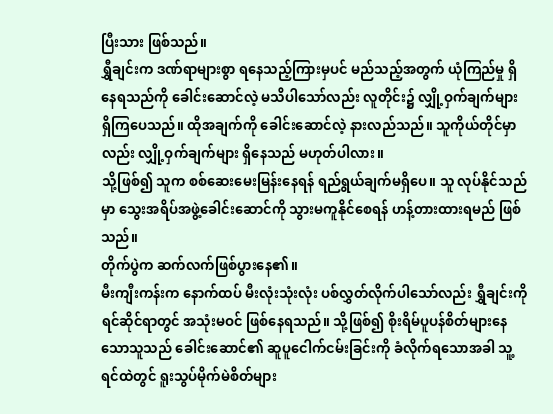ပြီးသား ဖြစ်သည်။
ရွှီချင်းက ဒဏ်ရာများစွာ ရနေသည့်ကြားမှပင် မည်သည့်အတွက် ယုံကြည်မှု ရှိနေရသည်ကို ခေါင်းဆောင်လဲ့ မသိပါသော်လည်း လူတိုင်း၌ လျှို့ဝှက်ချက်များ ရှိကြပေသည်။ ထိုအချက်ကို ခေါင်းဆောင်လဲ့ နားလည်သည်။ သူကိုယ်တိုင်မှာလည်း လျှို့ဝှက်ချက်များ ရှိနေသည် မဟုတ်ပါလား။
သို့ဖြစ်၍ သူက စစ်ဆေးမေးမြန်းနေရန် ရည်ရွယ်ချက်မရှိပေ။ သူ လုပ်နိုင်သည်မှာ သွေးအရိပ်အဖွဲ့ခေါင်းဆောင်ကို သွားမကူနိုင်စေရန် ဟန့်တားထားရမည် ဖြစ်သည်။
တိုက်ပွဲက ဆက်လက်ဖြစ်ပွားနေ၏။
မီးကျီးကန်းက နောက်ထပ် မီးလုံးသုံးလုံး ပစ်လွှတ်လိုက်ပါသော်လည်း ရွှီချင်းကို ရင်ဆိုင်ရာတွင် အသုံးမဝင် ဖြစ်နေရသည်။ သို့ဖြစ်၍ စိုးရိမ်ပူပန်စိတ်များနေသောသူသည် ခေါင်းဆောင်၏ ဆူပူငေါက်ငမ်းခြင်းကို ခံလိုက်ရသောအခါ သူ့ရင်ထဲတွင် ရူးသွပ်မိုက်မဲစိတ်များ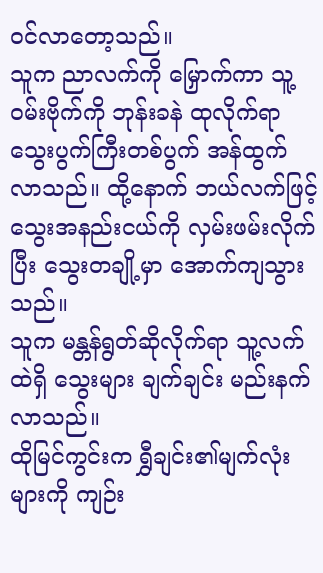ဝင်လာတော့သည်။
သူက ညာလက်ကို မြှောက်ကာ သူ့ဝမ်းဗိုက်ကို ဘုန်းခနဲ ထုလိုက်ရာ သွေးပွက်ကြီးတစ်ပွက် အန်ထွက်လာသည်။ ထို့နောက် ဘယ်လက်ဖြင့် သွေးအနည်းငယ်ကို လှမ်းဖမ်းလိုက်ပြီး သွေးတချို့မှာ အောက်ကျသွားသည်။
သူက မန္တန်ရွတ်ဆိုလိုက်ရာ သူ့လက်ထဲရှိ သွေးများ ချက်ချင်း မည်းနက်လာသည်။
ထိုမြင်ကွင်းက ရွှီချင်း၏မျက်လုံးများကို ကျဉ်း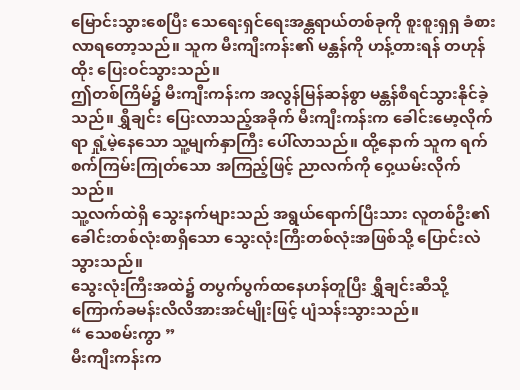မြောင်းသွားစေပြီး သေရေးရှင်ရေးအန္တရာယ်တစ်ခုကို စူးစူးရှရှ ခံစားလာရတော့သည်။ သူက မီးကျီးကန်း၏ မန္တန်ကို ဟန့်တားရန် တဟုန်ထိုး ပြေးဝင်သွားသည်။
ဤတစ်ကြိမ်၌ မီးကျီးကန်းက အလွန်မြန်ဆန်စွာ မန္တန်စီရင်သွားနိုင်ခဲ့သည်။ ရွှီချင်း ပြေးလာသည့်အခိုက် မီးကျီးကန်းက ခေါင်းမော့လိုက်ရာ ရှုံ့မဲ့နေသော သူ့မျက်နှာကြီး ပေါ်လာသည်။ ထို့နောက် သူက ရက်စက်ကြမ်းကြုတ်သော အကြည့်ဖြင့် ညာလက်ကို ဝှေ့ယမ်းလိုက်သည်။
သူ့လက်ထဲရှိ သွေးနက်များသည် အရွယ်ရောက်ပြီးသား လူတစ်ဦး၏ ခေါင်းတစ်လုံးစာရှိသော သွေးလုံးကြီးတစ်လုံးအဖြစ်သို့ ပြောင်းလဲသွားသည်။
သွေးလုံးကြီးအထဲ၌ တပွက်ပွက်ထနေဟန်တူပြီး ရွှီချင်းဆီသို့ ကြောက်ခမန်းလိလိအားအင်မျိုးဖြင့် ပျံသန်းသွားသည်။
“ သေစမ်းကွာ ”
မီးကျီးကန်းက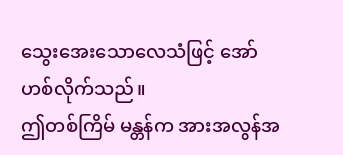သွေးအေးသောလေသံဖြင့် အော်ဟစ်လိုက်သည်။
ဤတစ်ကြိမ် မန္တန်က အားအလွန်အ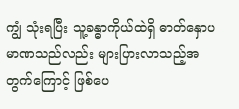ကျွံ သုံးရပြီး သူ့ခန္ဓာကိုယ်ထဲရှိ ဓာတ်နှောပမာဏသည်လည်း များပြားလာသည့်အတွက်ကြောင့် ဖြစ်ပေ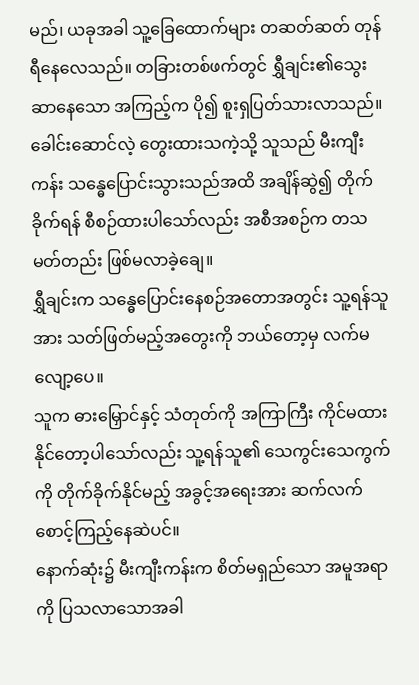မည်၊ ယခုအခါ သူ့ခြေထောက်များ တဆတ်ဆတ် တုန်ရီနေလေသည်။ တခြားတစ်ဖက်တွင် ရွှီချင်း၏သွေးဆာနေသော အကြည့်က ပို၍ စူးရှပြတ်သားလာသည်။ ခေါင်းဆောင်လဲ့ တွေးထားသကဲ့သို့ သူသည် မီးကျီးကန်း သန္ဓေပြောင်းသွားသည်အထိ အချိန်ဆွဲ၍ တိုက်ခိုက်ရန် စီစဉ်ထားပါသော်လည်း အစီအစဉ်က တသမတ်တည်း ဖြစ်မလာခဲ့ချေ။
ရွှီချင်းက သန္ဓေပြောင်းနေစဉ်အတောအတွင်း သူ့ရန်သူအား သတ်ဖြတ်မည့်အတွေးကို ဘယ်တော့မှ လက်မလျော့ပေ။
သူက ဓားမြှောင်နှင့် သံတုတ်ကို အကြာကြီး ကိုင်မထားနိုင်တော့ပါသော်လည်း သူ့ရန်သူ၏ သေကွင်းသေကွက်ကို တိုက်ခိုက်နိုင်မည့် အခွင့်အရေးအား ဆက်လက်စောင့်ကြည့်နေဆဲပင်။
နောက်ဆုံး၌ မီးကျီးကန်းက စိတ်မရှည်သော အမူအရာကို ပြသလာသောအခါ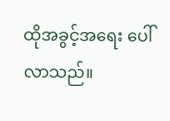ထိုအခွင့်အရေး ပေါ်လာသည်။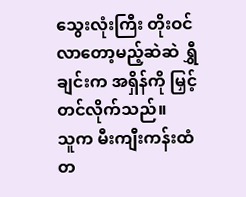သွေးလုံးကြီး တိုးဝင်လာတော့မည့်ဆဲဆဲ ရွှီချင်းက အရှိန်ကို မြှင့်တင်လိုက်သည်။
သူက မီးကျီးကန်းထံ တ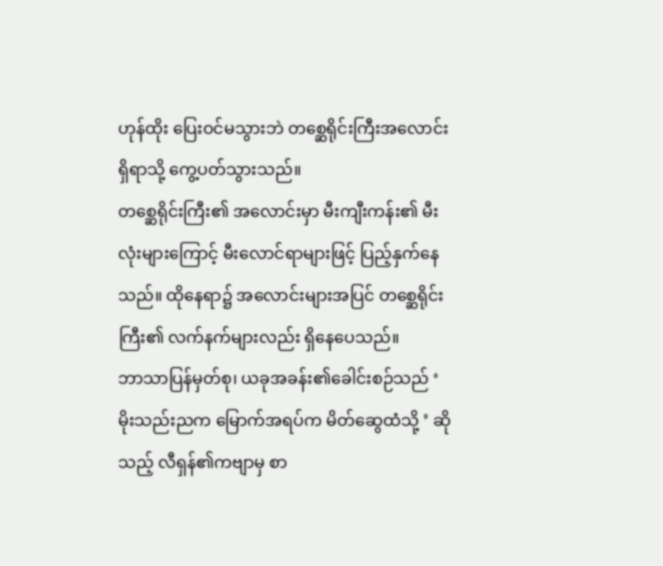ဟုန်ထိုး ပြေးဝင်မသွားဘဲ တစ္ဆေရိုင်းကြီးအလောင်းရှိရာသို့ ကွေ့ပတ်သွားသည်။
တစ္ဆေရိုင်းကြီး၏ အလောင်းမှာ မီးကျီးကန်း၏ မီးလုံးများကြောင့် မီးလောင်ရာများဖြင့် ပြည့်နှက်နေသည်။ ထိုနေရာ၌ အလောင်းများအပြင် တစ္ဆေရိုင်းကြီး၏ လက်နက်များလည်း ရှိနေပေသည်။
ဘာသာပြန်မှတ်စု၊ ယခုအခန်း၏ခေါင်းစဉ်သည် ‘ မိုးသည်းညက မြောက်အရပ်က မိတ်ဆွေထံသို့ ’ ဆိုသည့် လီရှန်၏ကဗျာမှ စာ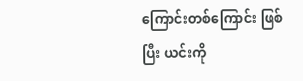ကြောင်းတစ်ကြောင်း ဖြစ်ပြီး ယင်းကို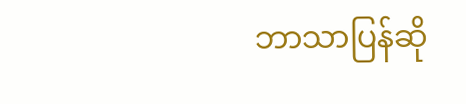ဘာသာပြန်ဆို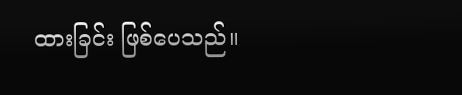ထားခြင်း ဖြစ်ပေသည်။